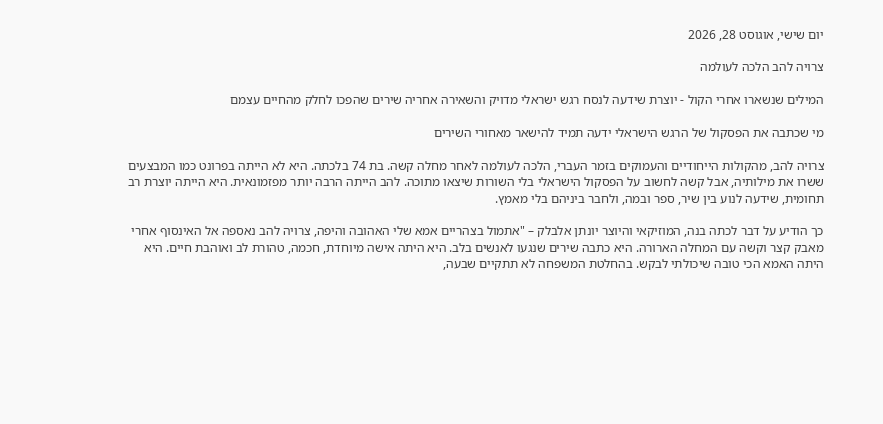יום שישי, אוגוסט 28, 2026

צרויה להב הלכה לעולמה

המילים שנשארו אחרי הקול - יוצרת שידעה לנסח רגש ישראלי מדויק והשאירה אחריה שירים שהפכו לחלק מהחיים עצמם

מי שכתבה את הפסקול של הרגש הישראלי ידעה תמיד להישאר מאחורי השירים

צרויה להב, מהקולות הייחודיים והעמוקים בזמר העברי, הלכה לעולמה לאחר מחלה קשה. בת 74 בלכתה. היא לא הייתה בפרונט כמו המבצעים ששרו את מילותיה, אבל קשה לחשוב על הפסקול הישראלי בלי השורות שיצאו מתוכה. להב הייתה הרבה יותר מפזמונאית. היא הייתה יוצרת רב תחומית, שידעה לנוע בין שיר, ספר ובמה, ולחבר ביניהם בלי מאמץ.

כך הודיע על דבר לכתה בנה, המוזיקאי והיוצר יונתן אלבלק – "אתמול בצהריים אמא שלי האהובה והיפה, צרויה להב נאספה אל האינסוף אחרי מאבק קצר וקשה עם המחלה הארורה. היא כתבה שירים שנגעו לאנשים בלב. היא היתה אישה מיוחדת, חכמה, טהורת לב ואוהבת חיים. היא היתה האמא הכי טובה שיכולתי לבקש. בהחלטת המשפחה לא תתקיים שבעה,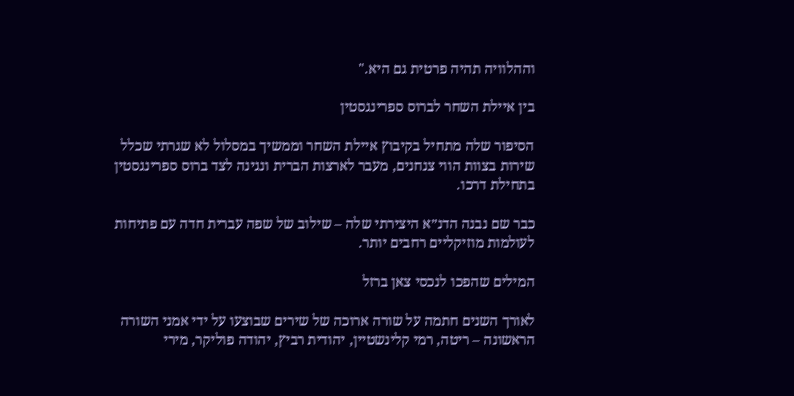וההלוויה תהיה פרטית גם היא."

בין איילת השחר לברוס ספרינגסטין

הסיפור שלה מתחיל בקיבוץ איילת השחר וממשיך במסלול לא שגרתי שכלל שירות בצוות הווי צנחנים, מעבר לארצות הברית ונגינה לצד ברוס ספרינגסטין בתחילת דרכו.

כבר שם נבנה הדנ״א היצירתי שלה – שילוב של שפה עברית חדה עם פתיחות לעולמות מוזיקליים רחבים יותר.

המילים שהפכו לנכסי צאן ברזל

לאורך השנים חתמה על שורה ארוכה של שירים שבוצעו על ידי אמני השורה הראשונה – ריטה, רמי קלינשטיין, יהודית רביץ, יהודה פוליקר, מירי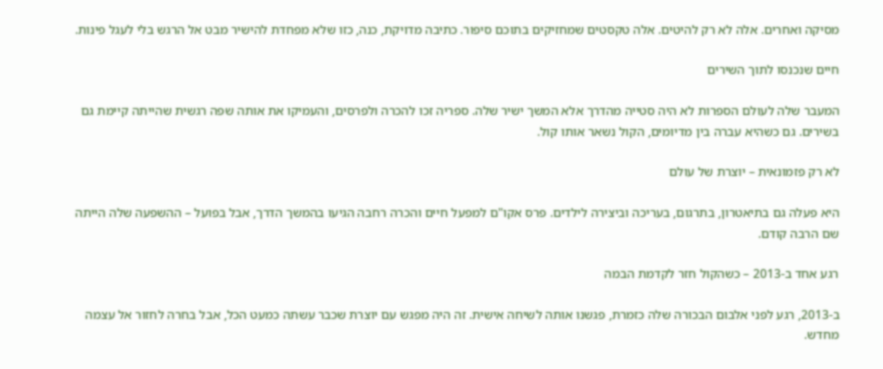מסיקה ואחרים. אלה לא רק להיטים. אלה טקסטים שמחזיקים בתוכם סיפור. כתיבה מדויקת, כנה, כזו שלא מפחדת להישיר מבט אל הרגש בלי לעגל פינות.

חיים שנכנסו לתוך השירים

המעבר שלה לעולם הספרות לא היה סטייה מהדרך אלא המשך ישיר שלה. ספריה זכו להכרה ולפרסים, והעמיקו את אותה שפה רגשית שהייתה קיימת גם בשירים. גם כשהיא עברה בין מדיומים, הקול נשאר אותו קול.

לא רק פזמונאית – יוצרת של עולם

היא פעלה גם בתיאטרון, בתרגום, בעריכה וביצירה לילדים. פרס אקו"ם למפעל חיים והכרה רחבה הגיעו בהמשך הדרך, אבל בפועל – ההשפעה שלה הייתה שם הרבה קודם.

רגע אחד ב-2013 – כשהקול חזר לקדמת הבמה

ב-2013, רגע לפני אלבום הבכורה שלה כזמרת, פגשנו אותה לשיחה אישית. זה היה מפגש עם יוצרת שכבר עשתה כמעט הכל, אבל בחרה לחזור אל עצמה מחדש.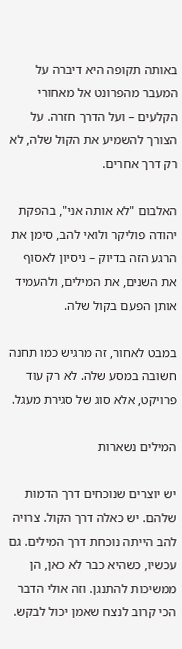באותה תקופה היא דיברה על המעבר מהפרונט אל מאחורי הקלעים – ועל הדרך חזרה. על הצורך להשמיע את הקול שלה, לא רק דרך אחרים.

האלבום "לא אותה אני", בהפקת יהודה פוליקר ולואי להב, סימן את הרגע הזה בדיוק – ניסיון לאסוף את השנים, את המילים, ולהעמיד אותן הפעם בקול שלה.

במבט לאחור, זה מרגיש כמו תחנה חשובה במסע שלה. לא רק עוד פרויקט, אלא סוג של סגירת מעגל.

המילים נשארות

יש יוצרים שנוכחים דרך הדמות שלהם. יש כאלה דרך הקול. צרויה להב הייתה נוכחת דרך המילים. גם עכשיו, כשהיא כבר לא כאן, הן ממשיכות להתנגן. וזה אולי הדבר הכי קרוב לנצח שאמן יכול לבקש.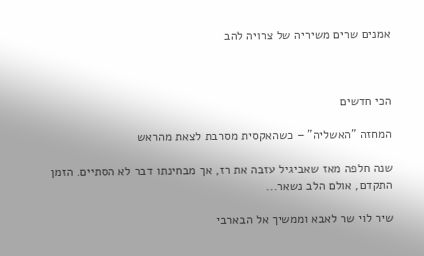אמנים שרים משיריה של צרויה להב



הכי חדשים

המחזה "האשליה" – כשהאקסית מסרבת לצאת מהראש

שנה חלפה מאז שאביגיל עזבה את רז, אך מבחינתו דבר לא הסתיים. הזמן התקדם, אולם הלב נשאר...

שיר לוי שר לאבא וממשיך אל הבארבי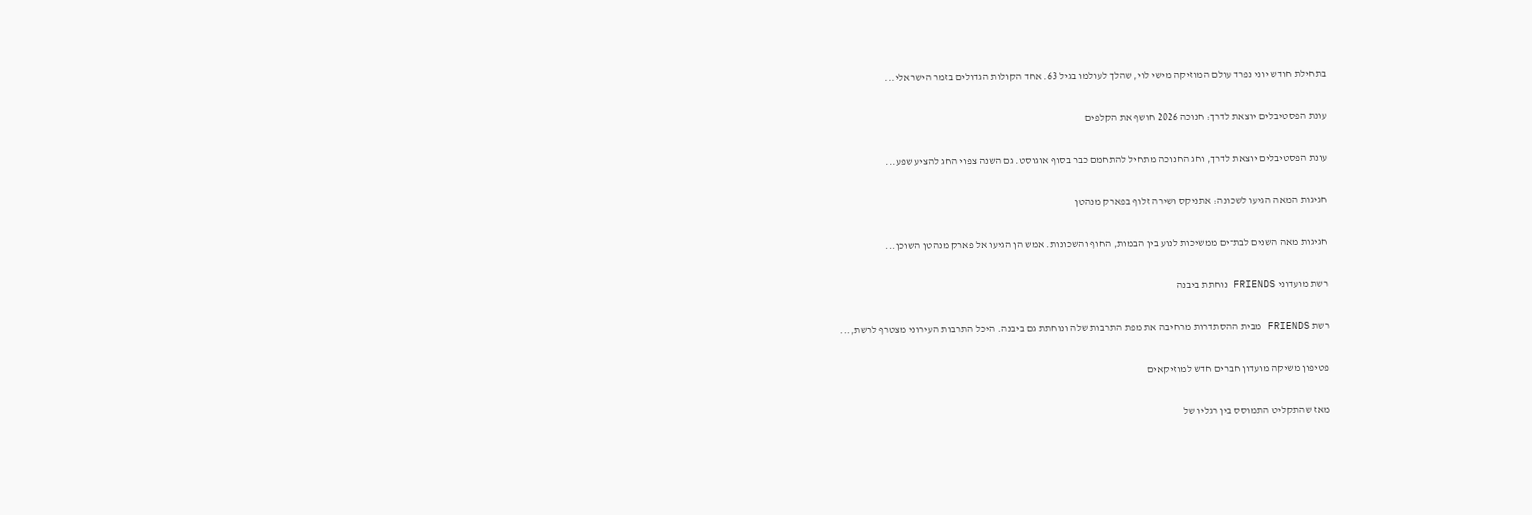בתחילת חודש יוני נפרד עולם המוזיקה מישי לוי, שהלך לעולמו בגיל 63. אחד הקולות הגדולים בזמר הישראלי...

עונת הפסטיבלים יוצאת לדרך: חנוכה 2026 חושף את הקלפים

עונת הפסטיבלים יוצאת לדרך, וחג החנוכה מתחיל להתחמם כבר בסוף אוגוסט. גם השנה צפוי החג להציע שפע...

חגיגות המאה הגיעו לשכונה: אתניקס ושירה זלוף בפארק מנהטן

חגיגות מאה השנים לבת־ים ממשיכות לנוע בין הבמות, החוף והשכונות. אמש הן הגיעו אל פארק מנהטן השוכן...

רשת מועדוני FRIENDS נוחתת ביבנה

רשת FRIENDS מבית ההסתדרות מרחיבה את מפת התרבות שלה ונוחתת גם ביבנה. היכל התרבות העירוני מצטרף לרשת,...

פטיפון משיקה מועדון חברים חדש למוזיקאים

מאז שהתקליט התמוסס בין רגליו של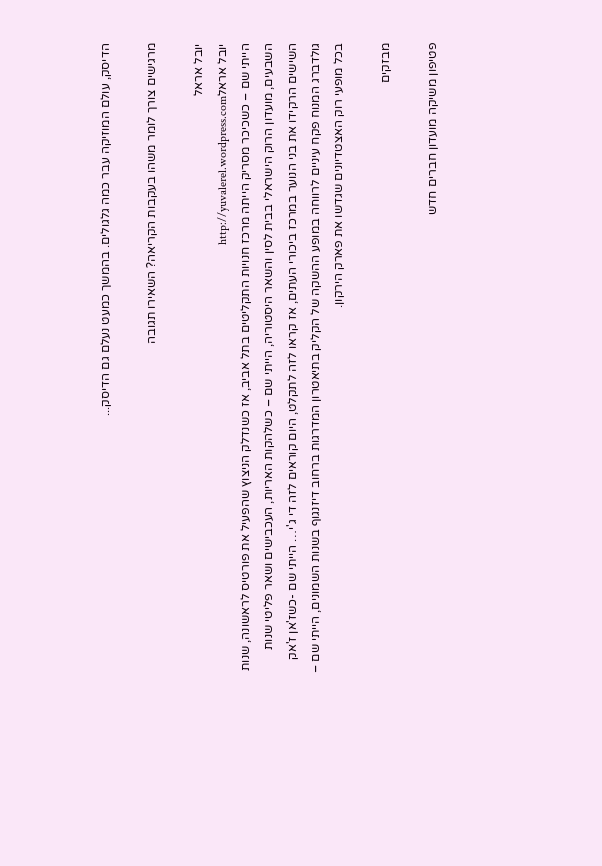הדיסק, עולם המוזיקה עבר כמה גלגולים. בהמשך כמעט נעלם גם הדיסק...

מרגישים צורך לומר משהו בעקבות הקריאה? השאירו תגובה

יובל אראל
יובל אראלhttp://yuvalerel.wordpress.com
הייתי שם – כשכיכר מסריק הייתה מרכז חנויות התקליטים בתל אביב, אז כשנדלק הניצוץ שהפעיל את פורטיס לראשונה, שנות השבעים, מועדון הרוק הישראלי בבית לסין והשאר היסטוריה, הייתי שם – כשלהקות האריות, העכבישים ושאר פליטי שנות השישים הרקידו את בני הנוער במרכז ביכורי העתים, אז קראו לזה לתקלט, היום קוראים לזה די ג'י… הייתי שם -כשז'אן ז'אק גולדברג המנוח פקח עיניים לרווחה במופע ההשקה של הקליק בתיאטרון המדרגות ברחוב דיזנגוף בשנות השמונים, הייתי שם – בכל מופעי רוק האצטדיונים שגדשו את פארק הירקון.

מבזקים

פטיפון משיקה מועדון חברים חדש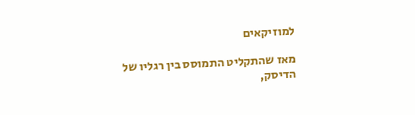למוזיקאים

מאז שהתקליט התמוסס בין רגליו של הדיסק,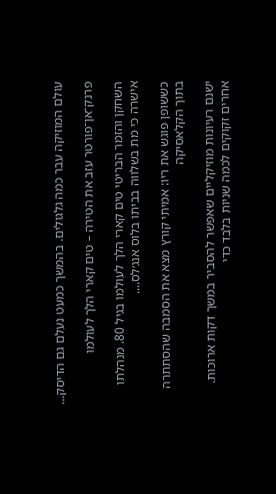עולם המוזיקה עבר כמה גלגולים. בהמשך כמעט נעלם גם הדיסק...

פרנק־אן־פורטר עזב את הטירה – טים קארי הלך לעולמו

השחקן והזמר הבריטי טים קארי הלך לעולמו בגיל 80. מנהלתו אישרה כי מת בשלווה בביתו בלוס אנג׳לס....

כששופן פוגש את ריו: אמיתי קורץ מצא את הסמבה שהסתתרה בתוך הקלאסיקה

ישנם רעיונות מוזיקליים שאפשר להסביר במשך דקות ארוכות. אחרים זקוקים לכמה שניות בלבד כדי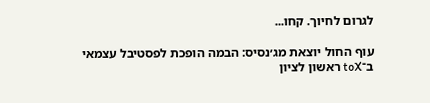לגרום לחיוך. קחו...

עוף החול יוצאת מג׳נסיס: הבמה הופכת לפסטיבל עצמאי ב־toX ראשון לציון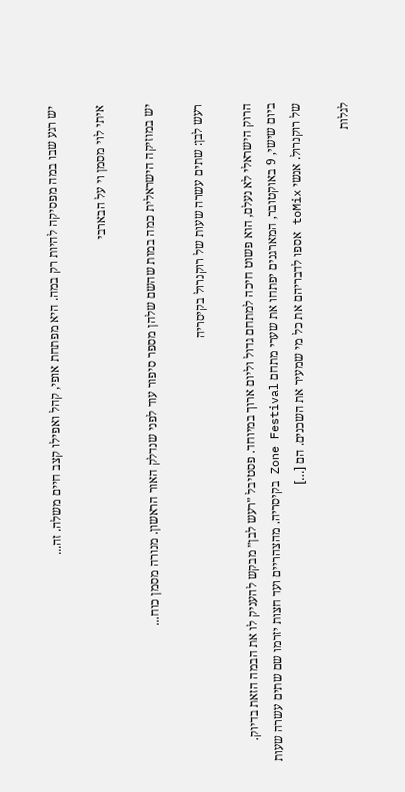יש רגע שבו במה מפסיקה להיות רק במה. היא מפתחת אופי, קהל ואפילו קצב חיים משלה. זה...

איתי לוי מסמן וי על הבארבי

יש במוזיקה הישראלית כמה במות שהשם שלהן מספר סיפור עוד לפני שנדלק האור הראשון. מנורה מסמן כוח...

רעש לבן: שתים עשרה שעות של רוקנרול בקיסריה

הרוק הישראלי לא נעלם, הוא פשוט חיכה למתחם גדול וליום ארוך במיוחד. פסטיבל ״רעש לבן״ מבקש להעניק לו את הבמה הזאת בדיוק. ביום שישי, 9 באוקטובר, המארגנים יפתחו את שערי מתחם Zone Festival בקיסריה. מהצהריים ועד חצות יזרמו שם שתים עשרה שעות של רוקנרול. אנשי toMix אספו לדבריהם את כל מי שמעיר את השכנים. הם […]

לגלות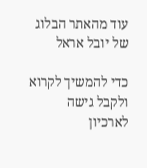עוד מהאתר הבלוג של יובל אראל

כדי להמשיך לקרוא ולקבל גישה לארכיון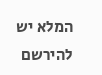המלא יש להירשם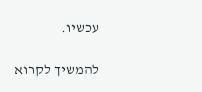עכשיו.

להמשיך לקרוא